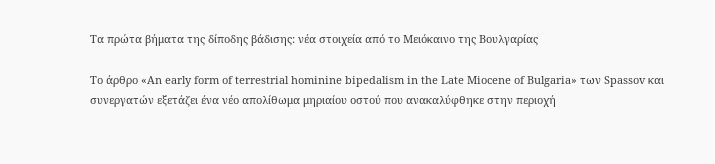Τα πρώτα βήματα της δίποδης βάδισης: νέα στοιχεία από το Μειόκαινο της Βουλγαρίας

Το άρθρο «An early form of terrestrial hominine bipedalism in the Late Miocene of Bulgaria» των Spassov και συνεργατών εξετάζει ένα νέο απολίθωμα μηριαίου οστού που ανακαλύφθηκε στην περιοχή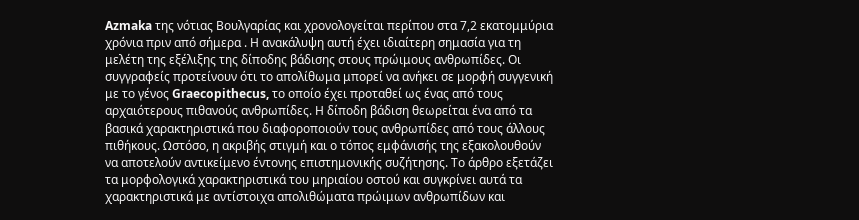Azmaka της νότιας Βουλγαρίας και χρονολογείται περίπου στα 7,2 εκατομμύρια χρόνια πριν από σήμερα . Η ανακάλυψη αυτή έχει ιδιαίτερη σημασία για τη μελέτη της εξέλιξης της δίποδης βάδισης στους πρώιμους ανθρωπίδες. Οι συγγραφείς προτείνουν ότι το απολίθωμα μπορεί να ανήκει σε μορφή συγγενική με το γένος Graecopithecus, το οποίο έχει προταθεί ως ένας από τους αρχαιότερους πιθανούς ανθρωπίδες. Η δίποδη βάδιση θεωρείται ένα από τα βασικά χαρακτηριστικά που διαφοροποιούν τους ανθρωπίδες από τους άλλους πιθήκους. Ωστόσο, η ακριβής στιγμή και ο τόπος εμφάνισής της εξακολουθούν να αποτελούν αντικείμενο έντονης επιστημονικής συζήτησης. Το άρθρο εξετάζει τα μορφολογικά χαρακτηριστικά του μηριαίου οστού και συγκρίνει αυτά τα χαρακτηριστικά με αντίστοιχα απολιθώματα πρώιμων ανθρωπίδων και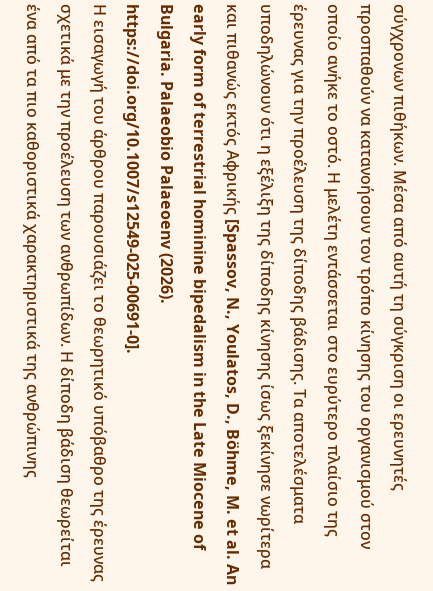σύγχρονων πιθήκων. Μέσα από αυτή τη σύγκριση οι ερευνητές προσπαθούν να κατανοήσουν τον τρόπο κίνησης του οργανισμού στον οποίο ανήκε το οστό. Η μελέτη εντάσσεται στο ευρύτερο πλαίσιο της έρευνας για την προέλευση της δίποδης βάδισης. Τα αποτελέσματα υποδηλώνουν ότι η εξέλιξη της δίποδης κίνησης ίσως ξεκίνησε νωρίτερα και πιθανώς εκτός Αφρικής [Spassov, N., Youlatos, D., Böhme, M. et al. An early form of terrestrial hominine bipedalism in the Late Miocene of Bulgaria. Palaeobio Palaeoenv (2026). https://doi.org/10.1007/s12549-025-00691-0].
Η εισαγωγή του άρθρου παρουσιάζει το θεωρητικό υπόβαθρο της έρευνας σχετικά με την προέλευση των ανθρωπίδων. Η δίποδη βάδιση θεωρείται ένα από τα πιο καθοριστικά χαρακτηριστικά της ανθρώπινης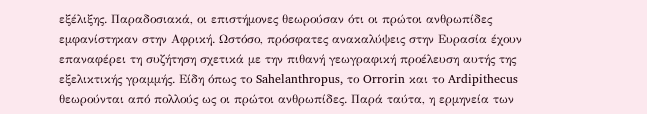εξέλιξης. Παραδοσιακά, οι επιστήμονες θεωρούσαν ότι οι πρώτοι ανθρωπίδες εμφανίστηκαν στην Αφρική. Ωστόσο, πρόσφατες ανακαλύψεις στην Ευρασία έχουν επαναφέρει τη συζήτηση σχετικά με την πιθανή γεωγραφική προέλευση αυτής της εξελικτικής γραμμής. Είδη όπως το Sahelanthropus, το Orrorin και το Ardipithecus θεωρούνται από πολλούς ως οι πρώτοι ανθρωπίδες. Παρά ταύτα, η ερμηνεία των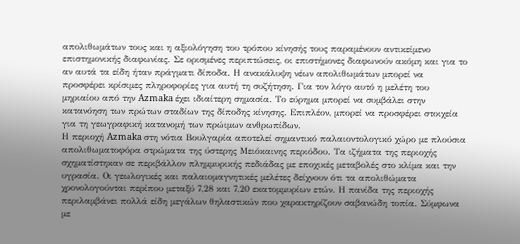απολιθωμάτων τους και η αξιολόγηση του τρόπου κίνησής τους παραμένουν αντικείμενο επιστημονικής διαφωνίας. Σε ορισμένες περιπτώσεις, οι επιστήμονες διαφωνούν ακόμη και για το αν αυτά τα είδη ήταν πράγματι δίποδα. Η ανακάλυψη νέων απολιθωμάτων μπορεί να προσφέρει κρίσιμες πληροφορίες για αυτή τη συζήτηση. Για τον λόγο αυτό η μελέτη του μηριαίου από την Azmaka έχει ιδιαίτερη σημασία. Το εύρημα μπορεί να συμβάλει στην κατανόηση των πρώτων σταδίων της δίποδης κίνησης. Επιπλέον, μπορεί να προσφέρει στοιχεία για τη γεωγραφική κατανομή των πρώιμων ανθρωπίδων.
Η περιοχή Azmaka στη νότια Βουλγαρία αποτελεί σημαντικό παλαιοντολογικό χώρο με πλούσια απολιθωματοφόρα στρώματα της ύστερης Μειόκαινης περιόδου. Τα ιζήματα της περιοχής σχηματίστηκαν σε περιβάλλον πλημμυρικής πεδιάδας με εποχικές μεταβολές στο κλίμα και την υγρασία. Οι γεωλογικές και παλαιομαγνητικές μελέτες δείχνουν ότι τα απολιθώματα χρονολογούνται περίπου μεταξύ 7,28 και 7,20 εκατομμυρίων ετών. Η πανίδα της περιοχής περιλαμβάνει πολλά είδη μεγάλων θηλαστικών που χαρακτηρίζουν σαβανώδη τοπία. Σύμφωνα με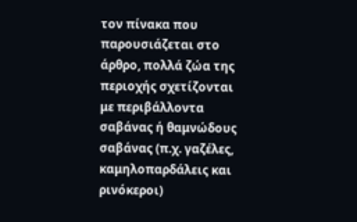τον πίνακα που παρουσιάζεται στο άρθρο, πολλά ζώα της περιοχής σχετίζονται με περιβάλλοντα σαβάνας ή θαμνώδους σαβάνας (π.χ. γαζέλες, καμηλοπαρδάλεις και ρινόκεροι)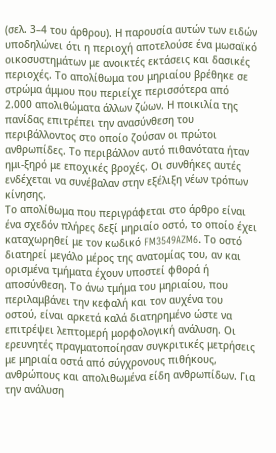(σελ. 3–4 του άρθρου). Η παρουσία αυτών των ειδών υποδηλώνει ότι η περιοχή αποτελούσε ένα μωσαϊκό οικοσυστημάτων με ανοικτές εκτάσεις και δασικές περιοχές. Το απολίθωμα του μηριαίου βρέθηκε σε στρώμα άμμου που περιείχε περισσότερα από 2.000 απολιθώματα άλλων ζώων. Η ποικιλία της πανίδας επιτρέπει την ανασύνθεση του περιβάλλοντος στο οποίο ζούσαν οι πρώτοι ανθρωπίδες. Το περιβάλλον αυτό πιθανότατα ήταν ημι-ξηρό με εποχικές βροχές. Οι συνθήκες αυτές ενδέχεται να συνέβαλαν στην εξέλιξη νέων τρόπων κίνησης.
Το απολίθωμα που περιγράφεται στο άρθρο είναι ένα σχεδόν πλήρες δεξί μηριαίο οστό, το οποίο έχει καταχωρηθεί με τον κωδικό FM3549AZM6. Το οστό διατηρεί μεγάλο μέρος της ανατομίας του, αν και ορισμένα τμήματα έχουν υποστεί φθορά ή αποσύνθεση. Το άνω τμήμα του μηριαίου, που περιλαμβάνει την κεφαλή και τον αυχένα του οστού, είναι αρκετά καλά διατηρημένο ώστε να επιτρέψει λεπτομερή μορφολογική ανάλυση. Οι ερευνητές πραγματοποίησαν συγκριτικές μετρήσεις με μηριαία οστά από σύγχρονους πιθήκους, ανθρώπους και απολιθωμένα είδη ανθρωπίδων. Για την ανάλυση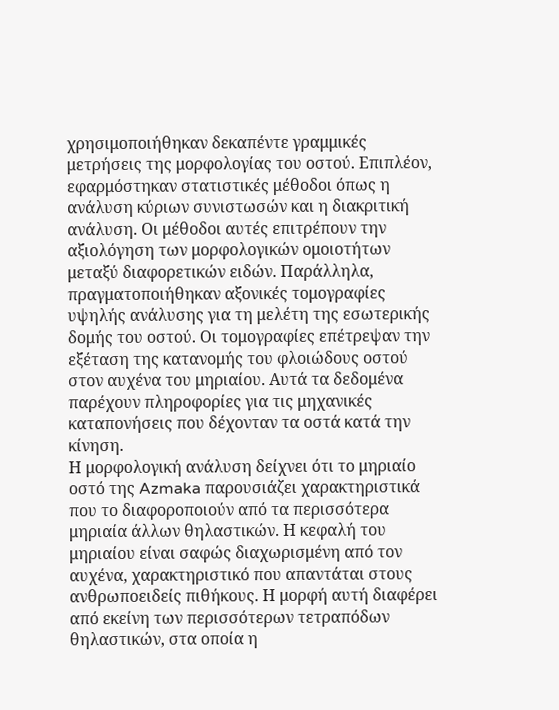χρησιμοποιήθηκαν δεκαπέντε γραμμικές μετρήσεις της μορφολογίας του οστού. Επιπλέον, εφαρμόστηκαν στατιστικές μέθοδοι όπως η ανάλυση κύριων συνιστωσών και η διακριτική ανάλυση. Οι μέθοδοι αυτές επιτρέπουν την αξιολόγηση των μορφολογικών ομοιοτήτων μεταξύ διαφορετικών ειδών. Παράλληλα, πραγματοποιήθηκαν αξονικές τομογραφίες υψηλής ανάλυσης για τη μελέτη της εσωτερικής δομής του οστού. Οι τομογραφίες επέτρεψαν την εξέταση της κατανομής του φλοιώδους οστού στον αυχένα του μηριαίου. Αυτά τα δεδομένα παρέχουν πληροφορίες για τις μηχανικές καταπονήσεις που δέχονταν τα οστά κατά την κίνηση.
Η μορφολογική ανάλυση δείχνει ότι το μηριαίο οστό της Azmaka παρουσιάζει χαρακτηριστικά που το διαφοροποιούν από τα περισσότερα μηριαία άλλων θηλαστικών. Η κεφαλή του μηριαίου είναι σαφώς διαχωρισμένη από τον αυχένα, χαρακτηριστικό που απαντάται στους ανθρωποειδείς πιθήκους. Η μορφή αυτή διαφέρει από εκείνη των περισσότερων τετραπόδων θηλαστικών, στα οποία η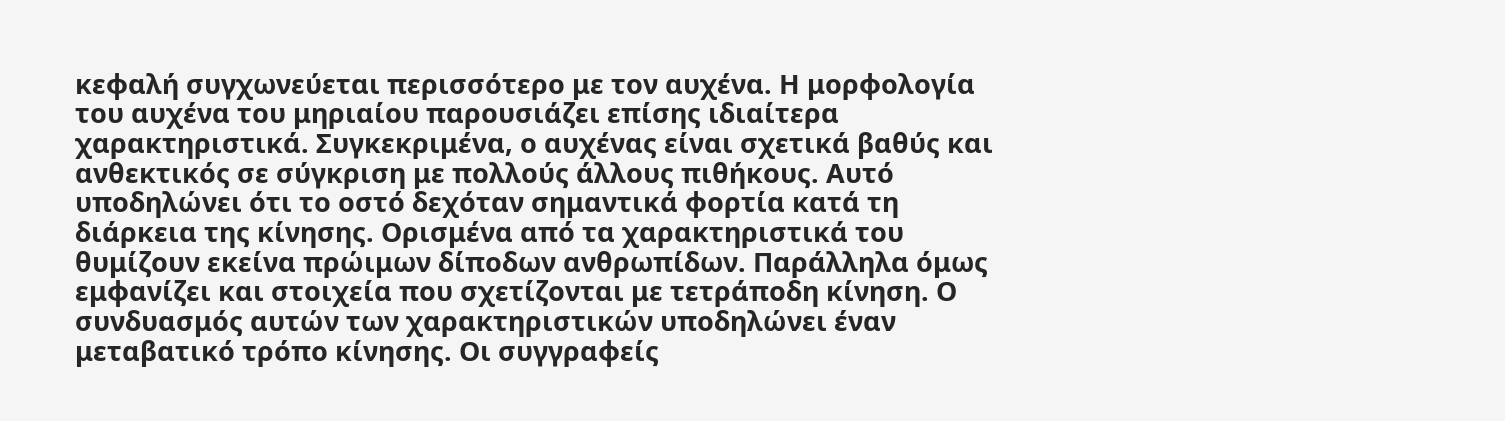κεφαλή συγχωνεύεται περισσότερο με τον αυχένα. Η μορφολογία του αυχένα του μηριαίου παρουσιάζει επίσης ιδιαίτερα χαρακτηριστικά. Συγκεκριμένα, ο αυχένας είναι σχετικά βαθύς και ανθεκτικός σε σύγκριση με πολλούς άλλους πιθήκους. Αυτό υποδηλώνει ότι το οστό δεχόταν σημαντικά φορτία κατά τη διάρκεια της κίνησης. Ορισμένα από τα χαρακτηριστικά του θυμίζουν εκείνα πρώιμων δίποδων ανθρωπίδων. Παράλληλα όμως εμφανίζει και στοιχεία που σχετίζονται με τετράποδη κίνηση. Ο συνδυασμός αυτών των χαρακτηριστικών υποδηλώνει έναν μεταβατικό τρόπο κίνησης. Οι συγγραφείς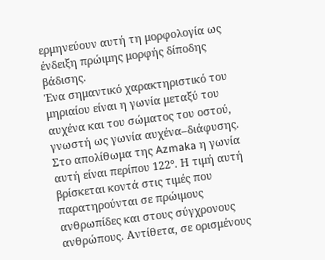ερμηνεύουν αυτή τη μορφολογία ως ένδειξη πρώιμης μορφής δίποδης βάδισης.
Ένα σημαντικό χαρακτηριστικό του μηριαίου είναι η γωνία μεταξύ του αυχένα και του σώματος του οστού, γνωστή ως γωνία αυχένα–διάφυσης. Στο απολίθωμα της Azmaka η γωνία αυτή είναι περίπου 122°. Η τιμή αυτή βρίσκεται κοντά στις τιμές που παρατηρούνται σε πρώιμους ανθρωπίδες και στους σύγχρονους ανθρώπους. Αντίθετα, σε ορισμένους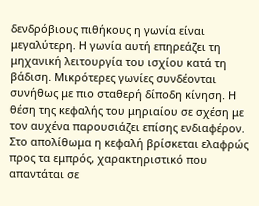δενδρόβιους πιθήκους η γωνία είναι μεγαλύτερη. Η γωνία αυτή επηρεάζει τη μηχανική λειτουργία του ισχίου κατά τη βάδιση. Μικρότερες γωνίες συνδέονται συνήθως με πιο σταθερή δίποδη κίνηση. Η θέση της κεφαλής του μηριαίου σε σχέση με τον αυχένα παρουσιάζει επίσης ενδιαφέρον. Στο απολίθωμα η κεφαλή βρίσκεται ελαφρώς προς τα εμπρός, χαρακτηριστικό που απαντάται σε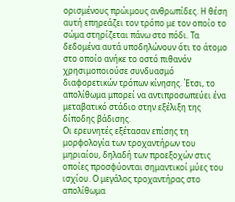ορισμένους πρώιμους ανθρωπίδες. Η θέση αυτή επηρεάζει τον τρόπο με τον οποίο το σώμα στηρίζεται πάνω στο πόδι. Τα δεδομένα αυτά υποδηλώνουν ότι το άτομο στο οποίο ανήκε το οστό πιθανόν χρησιμοποιούσε συνδυασμό διαφορετικών τρόπων κίνησης. Έτσι, το απολίθωμα μπορεί να αντιπροσωπεύει ένα μεταβατικό στάδιο στην εξέλιξη της δίποδης βάδισης.
Οι ερευνητές εξέτασαν επίσης τη μορφολογία των τροχαντήρων του μηριαίου, δηλαδή των προεξοχών στις οποίες προσφύονται σημαντικοί μύες του ισχίου. Ο μεγάλος τροχαντήρας στο απολίθωμα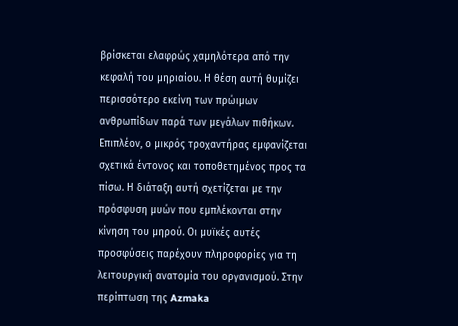βρίσκεται ελαφρώς χαμηλότερα από την κεφαλή του μηριαίου. Η θέση αυτή θυμίζει περισσότερο εκείνη των πρώιμων ανθρωπίδων παρά των μεγάλων πιθήκων. Επιπλέον, ο μικρός τροχαντήρας εμφανίζεται σχετικά έντονος και τοποθετημένος προς τα πίσω. Η διάταξη αυτή σχετίζεται με την πρόσφυση μυών που εμπλέκονται στην κίνηση του μηρού. Οι μυϊκές αυτές προσφύσεις παρέχουν πληροφορίες για τη λειτουργική ανατομία του οργανισμού. Στην περίπτωση της Azmaka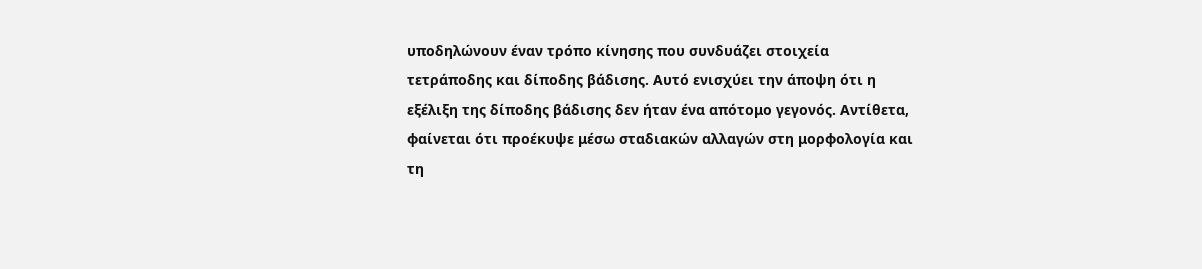υποδηλώνουν έναν τρόπο κίνησης που συνδυάζει στοιχεία τετράποδης και δίποδης βάδισης. Αυτό ενισχύει την άποψη ότι η εξέλιξη της δίποδης βάδισης δεν ήταν ένα απότομο γεγονός. Αντίθετα, φαίνεται ότι προέκυψε μέσω σταδιακών αλλαγών στη μορφολογία και τη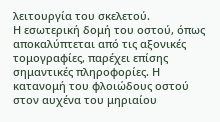λειτουργία του σκελετού.
Η εσωτερική δομή του οστού, όπως αποκαλύπτεται από τις αξονικές τομογραφίες, παρέχει επίσης σημαντικές πληροφορίες. Η κατανομή του φλοιώδους οστού στον αυχένα του μηριαίου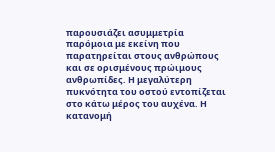παρουσιάζει ασυμμετρία παρόμοια με εκείνη που παρατηρείται στους ανθρώπους και σε ορισμένους πρώιμους ανθρωπίδες. Η μεγαλύτερη πυκνότητα του οστού εντοπίζεται στο κάτω μέρος του αυχένα. Η κατανομή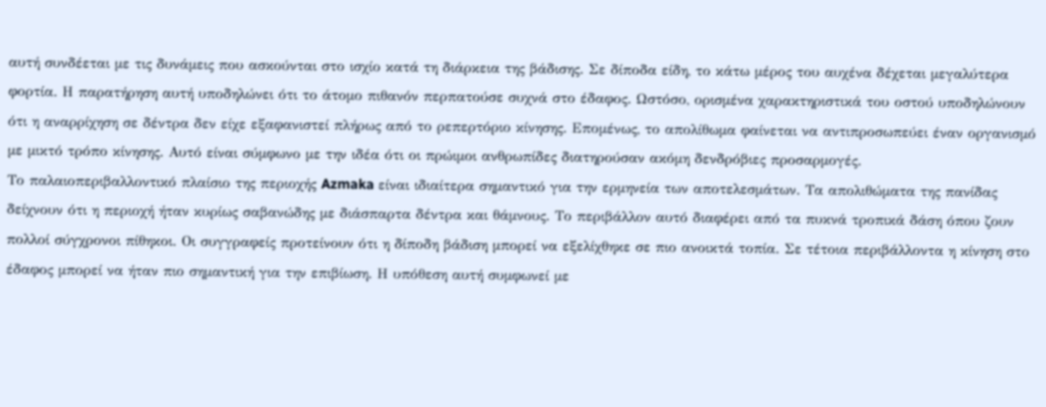αυτή συνδέεται με τις δυνάμεις που ασκούνται στο ισχίο κατά τη διάρκεια της βάδισης. Σε δίποδα είδη, το κάτω μέρος του αυχένα δέχεται μεγαλύτερα φορτία. Η παρατήρηση αυτή υποδηλώνει ότι το άτομο πιθανόν περπατούσε συχνά στο έδαφος. Ωστόσο, ορισμένα χαρακτηριστικά του οστού υποδηλώνουν ότι η αναρρίχηση σε δέντρα δεν είχε εξαφανιστεί πλήρως από το ρεπερτόριο κίνησης. Επομένως, το απολίθωμα φαίνεται να αντιπροσωπεύει έναν οργανισμό με μικτό τρόπο κίνησης. Αυτό είναι σύμφωνο με την ιδέα ότι οι πρώιμοι ανθρωπίδες διατηρούσαν ακόμη δενδρόβιες προσαρμογές.
Το παλαιοπεριβαλλοντικό πλαίσιο της περιοχής Azmaka είναι ιδιαίτερα σημαντικό για την ερμηνεία των αποτελεσμάτων. Τα απολιθώματα της πανίδας δείχνουν ότι η περιοχή ήταν κυρίως σαβανώδης με διάσπαρτα δέντρα και θάμνους. Το περιβάλλον αυτό διαφέρει από τα πυκνά τροπικά δάση όπου ζουν πολλοί σύγχρονοι πίθηκοι. Οι συγγραφείς προτείνουν ότι η δίποδη βάδιση μπορεί να εξελίχθηκε σε πιο ανοικτά τοπία. Σε τέτοια περιβάλλοντα η κίνηση στο έδαφος μπορεί να ήταν πιο σημαντική για την επιβίωση. Η υπόθεση αυτή συμφωνεί με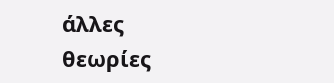άλλες θεωρίες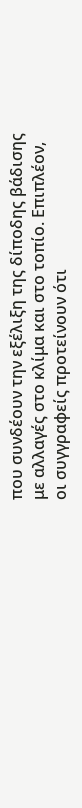που συνδέουν την εξέλιξη της δίποδης βάδισης με αλλαγές στο κλίμα και στο τοπίο. Επιπλέον, οι συγγραφείς προτείνουν ότι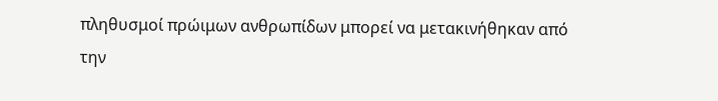πληθυσμοί πρώιμων ανθρωπίδων μπορεί να μετακινήθηκαν από την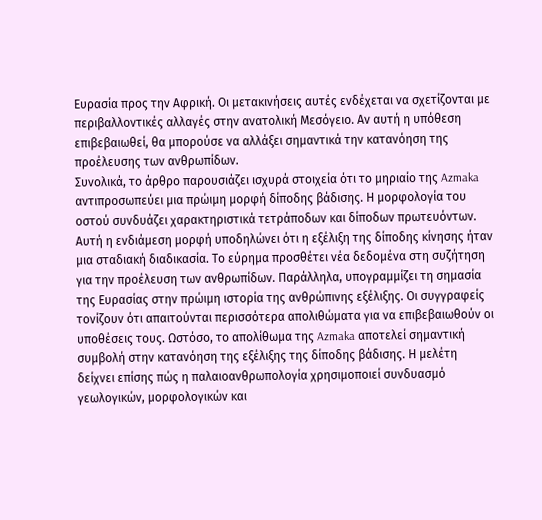Ευρασία προς την Αφρική. Οι μετακινήσεις αυτές ενδέχεται να σχετίζονται με περιβαλλοντικές αλλαγές στην ανατολική Μεσόγειο. Αν αυτή η υπόθεση επιβεβαιωθεί, θα μπορούσε να αλλάξει σημαντικά την κατανόηση της προέλευσης των ανθρωπίδων.
Συνολικά, το άρθρο παρουσιάζει ισχυρά στοιχεία ότι το μηριαίο της Azmaka αντιπροσωπεύει μια πρώιμη μορφή δίποδης βάδισης. Η μορφολογία του οστού συνδυάζει χαρακτηριστικά τετράποδων και δίποδων πρωτευόντων. Αυτή η ενδιάμεση μορφή υποδηλώνει ότι η εξέλιξη της δίποδης κίνησης ήταν μια σταδιακή διαδικασία. Το εύρημα προσθέτει νέα δεδομένα στη συζήτηση για την προέλευση των ανθρωπίδων. Παράλληλα, υπογραμμίζει τη σημασία της Ευρασίας στην πρώιμη ιστορία της ανθρώπινης εξέλιξης. Οι συγγραφείς τονίζουν ότι απαιτούνται περισσότερα απολιθώματα για να επιβεβαιωθούν οι υποθέσεις τους. Ωστόσο, το απολίθωμα της Azmaka αποτελεί σημαντική συμβολή στην κατανόηση της εξέλιξης της δίποδης βάδισης. Η μελέτη δείχνει επίσης πώς η παλαιοανθρωπολογία χρησιμοποιεί συνδυασμό γεωλογικών, μορφολογικών και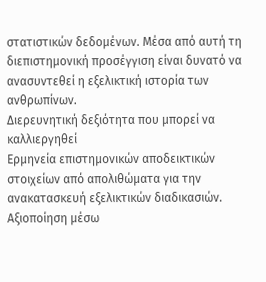στατιστικών δεδομένων. Μέσα από αυτή τη διεπιστημονική προσέγγιση είναι δυνατό να ανασυντεθεί η εξελικτική ιστορία των ανθρωπίνων.
Διερευνητική δεξιότητα που μπορεί να καλλιεργηθεί
Ερμηνεία επιστημονικών αποδεικτικών στοιχείων από απολιθώματα για την ανακατασκευή εξελικτικών διαδικασιών.
Αξιοποίηση μέσω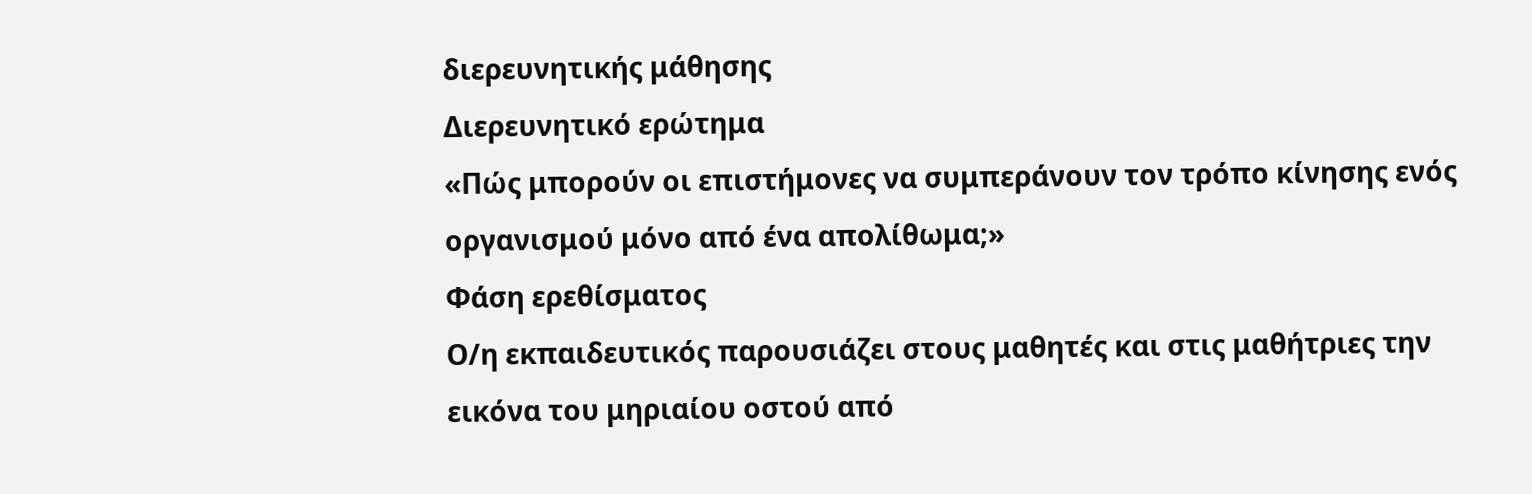διερευνητικής μάθησης
Διερευνητικό ερώτημα
«Πώς μπορούν οι επιστήμονες να συμπεράνουν τον τρόπο κίνησης ενός οργανισμού μόνο από ένα απολίθωμα;»
Φάση ερεθίσματος
Ο/η εκπαιδευτικός παρουσιάζει στους μαθητές και στις μαθήτριες την εικόνα του μηριαίου οστού από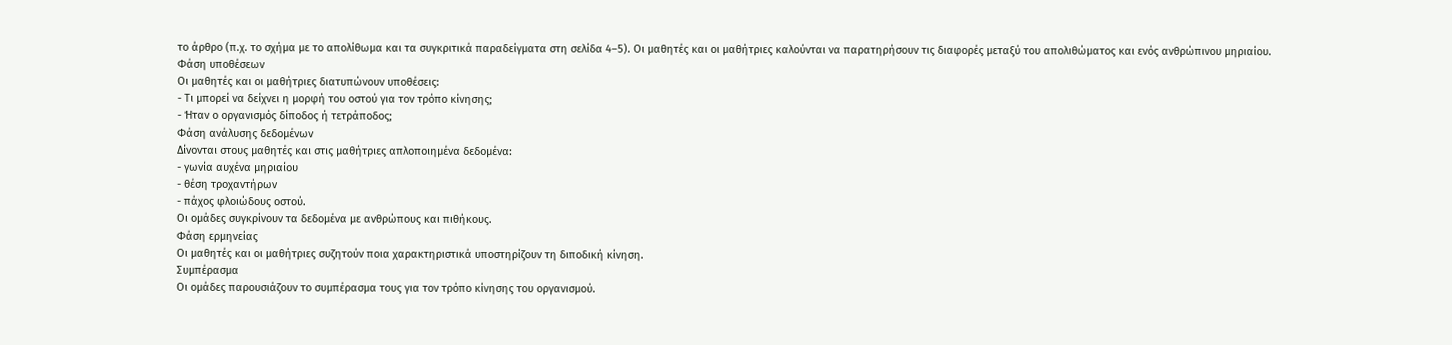το άρθρο (π.χ. το σχήμα με το απολίθωμα και τα συγκριτικά παραδείγματα στη σελίδα 4–5). Οι μαθητές και οι μαθήτριες καλούνται να παρατηρήσουν τις διαφορές μεταξύ του απολιθώματος και ενός ανθρώπινου μηριαίου.
Φάση υποθέσεων
Οι μαθητές και οι μαθήτριες διατυπώνουν υποθέσεις:
- Τι μπορεί να δείχνει η μορφή του οστού για τον τρόπο κίνησης;
- Ήταν ο οργανισμός δίποδος ή τετράποδος;
Φάση ανάλυσης δεδομένων
Δίνονται στους μαθητές και στις μαθήτριες απλοποιημένα δεδομένα:
- γωνία αυχένα μηριαίου
- θέση τροχαντήρων
- πάχος φλοιώδους οστού.
Οι ομάδες συγκρίνουν τα δεδομένα με ανθρώπους και πιθήκους.
Φάση ερμηνείας
Οι μαθητές και οι μαθήτριες συζητούν ποια χαρακτηριστικά υποστηρίζουν τη διποδική κίνηση.
Συμπέρασμα
Οι ομάδες παρουσιάζουν το συμπέρασμα τους για τον τρόπο κίνησης του οργανισμού.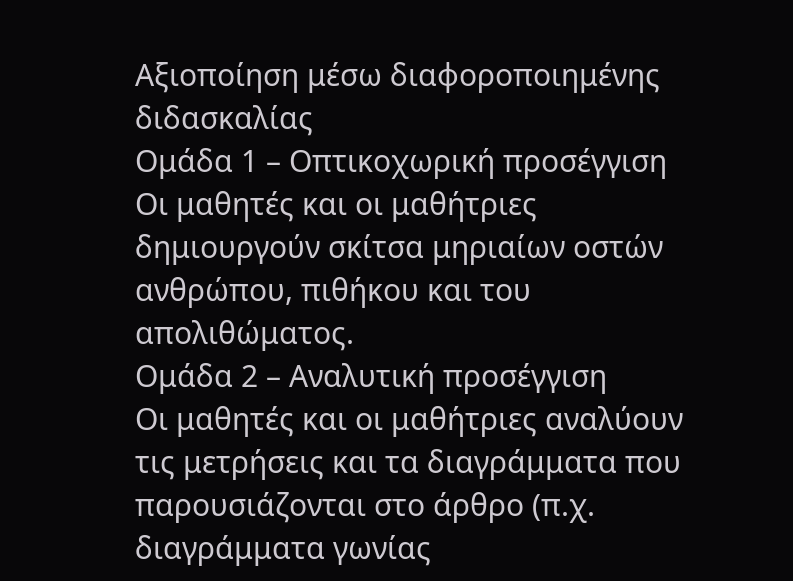Αξιοποίηση μέσω διαφοροποιημένης διδασκαλίας
Ομάδα 1 – Οπτικοχωρική προσέγγιση
Οι μαθητές και οι μαθήτριες δημιουργούν σκίτσα μηριαίων οστών ανθρώπου, πιθήκου και του απολιθώματος.
Ομάδα 2 – Αναλυτική προσέγγιση
Οι μαθητές και οι μαθήτριες αναλύουν τις μετρήσεις και τα διαγράμματα που παρουσιάζονται στο άρθρο (π.χ. διαγράμματα γωνίας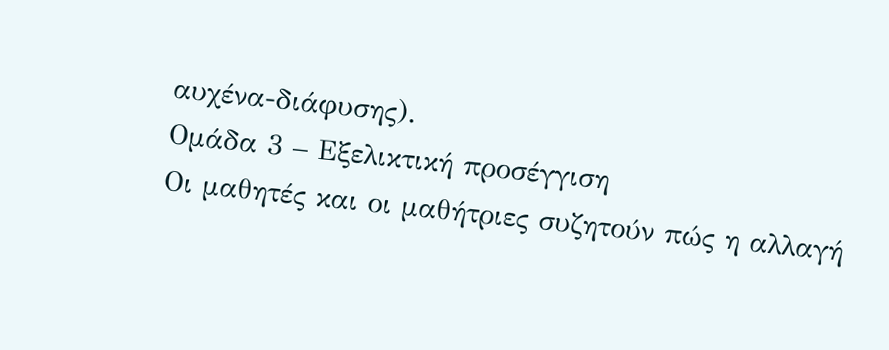αυχένα-διάφυσης).
Ομάδα 3 – Εξελικτική προσέγγιση
Οι μαθητές και οι μαθήτριες συζητούν πώς η αλλαγή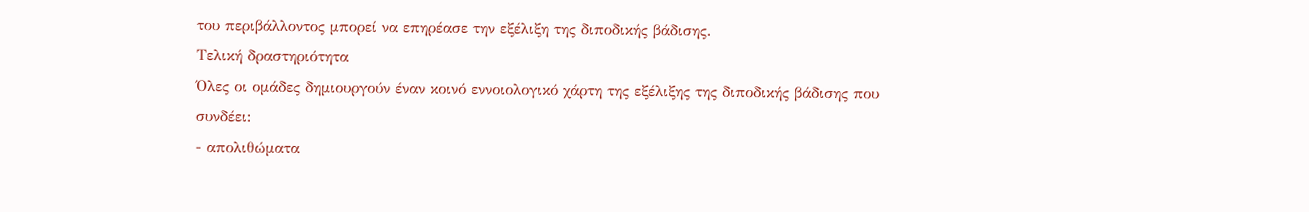του περιβάλλοντος μπορεί να επηρέασε την εξέλιξη της διποδικής βάδισης.
Τελική δραστηριότητα
Όλες οι ομάδες δημιουργούν έναν κοινό εννοιολογικό χάρτη της εξέλιξης της διποδικής βάδισης που συνδέει:
- απολιθώματα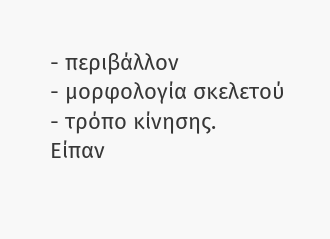- περιβάλλον
- μορφολογία σκελετού
- τρόπο κίνησης.
Είπαν